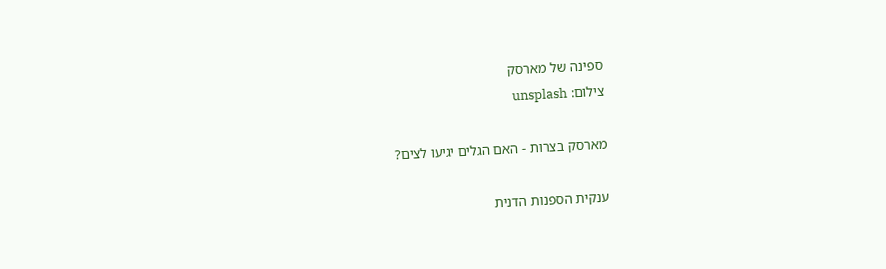ספינה של מארסק
צילום: unsplash

מארסק בצרות - האם הגלים יגיעו לצים?

ענקית הספנות הדנית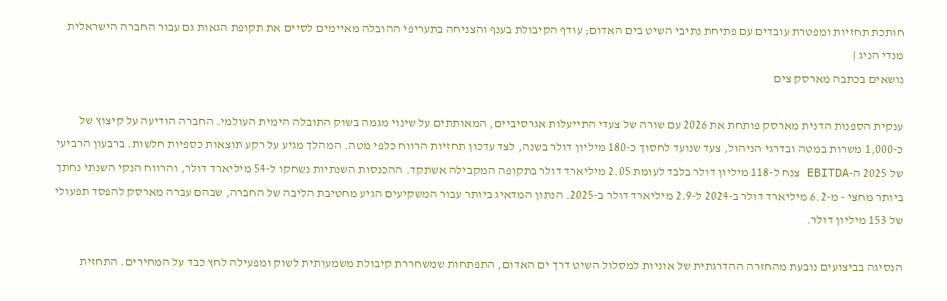חותכת תחזיות ומפטרת עובדים עם פתיחת נתיבי השיט בים האדום; עודף הקיבולת בענף והצניחה בתעריפי ההובלה מאיימים לסיים את תקופת הגאות גם עבור החברה הישראלית
מנדי הניג |
נושאים בכתבה מארסק צים

ענקית הספנות הדנית מארסק פותחת את 2026 עם שורה של צעדי התייעלות אגרסיביים, המאותתים על שינוי מגמה בשוק התובלה הימית העולמי. החברה הודיעה על קיצוץ של כ-1,000 משרות במטה ובדרגי הניהול, צעד שנועד לחסוך כ-180 מיליון דולר בשנה, לצד עדכון תחזיות הרווח כלפי מטה. המהלך מגיע על רקע תוצאות כספיות חלשות. ברבעון הרביעי של 2025 ה-EBITDA צנח ל-118 מיליון דולר בלבד לעומת 2.05 מיליארד דולר בתקופה המקבילה אשתקד. ההכנסות השנתיות נשחקו ל-54 מיליארד דולר, והרווח הנקי השנתי נחתך ביותר מחצי - מ-6.2 מיליארד דולר ב-2024 ל-2.9 מיליארד דולר ב-2025. הנתון המדאיג ביותר עבור המשקיעים הגיע מחטיבת הליבה של החברה, שבהם עברה מארסק להפסד תפעולי של 153 מיליון דולר.

הנסיגה בביצועים נובעת מהחזרה ההדרגתית של אוניות למסלול השיט דרך ים האדום, התפתחות שמשחררת קיבולת משמעותית לשוק ומפעילה לחץ כבד על המחירים. התחזית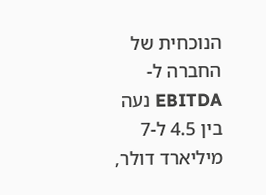הנוכחית של החברה ל-EBITDA נעה בין 4.5 ל-7 מיליארד דולר,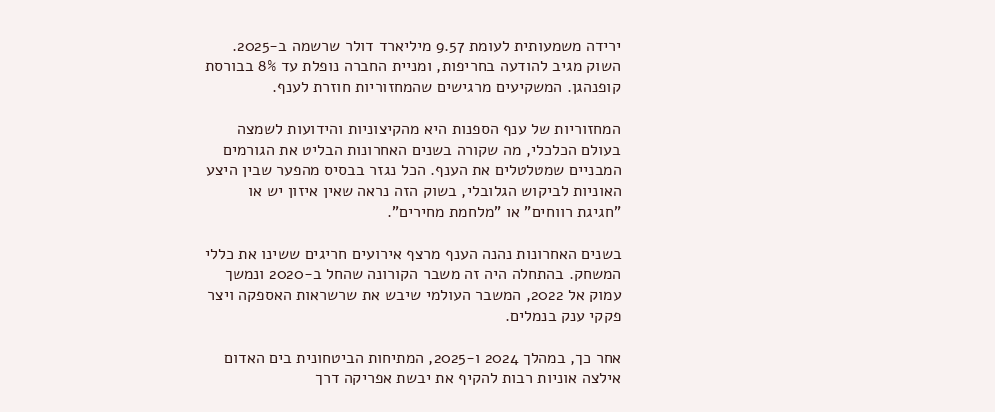ירידה משמעותית לעומת 9.57 מיליארד דולר שרשמה ב-2025. השוק מגיב להודעה בחריפות, ומניית החברה נופלת עד 8% בבורסת קופנהגן. המשקיעים מרגישים שהמחזוריות חוזרת לענף.

המחזוריות של ענף הספנות היא מהקיצוניות והידועות לשמצה בעולם הכלכלי, מה שקורה בשנים האחרונות הבליט את הגורמים המבניים שמטלטלים את הענף. הכל נגזר בבסיס מהפער שבין היצע האוניות לביקוש הגלובלי, בשוק הזה נראה שאין איזון יש או "חגיגת רווחים" או "מלחמת מחירים".

בשנים האחרונות נהנה הענף מרצף אירועים חריגים ששינו את כללי המשחק. בהתחלה היה זה משבר הקורונה שהחל ב-2020 ונמשך עמוק אל 2022, המשבר העולמי שיבש את שרשראות האספקה ויצר פקקי ענק בנמלים.

אחר כך, במהלך 2024 ו-2025, המתיחות הביטחונית בים האדום אילצה אוניות רבות להקיף את יבשת אפריקה דרך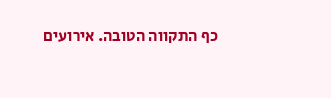כף התקווה הטובה. אירועים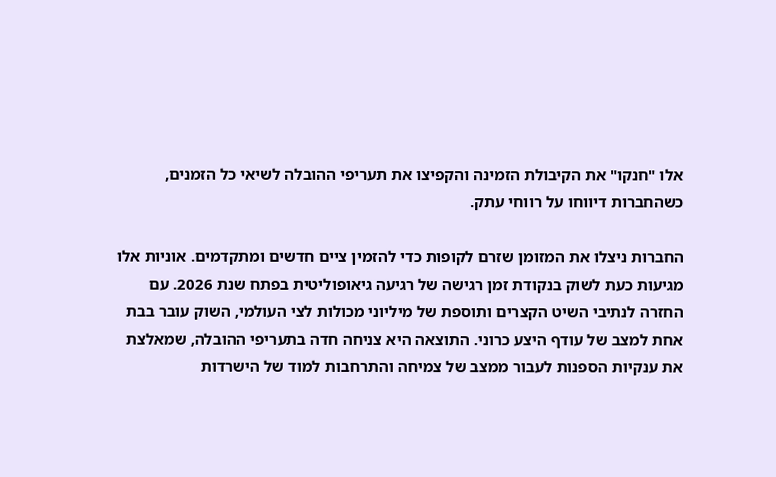אלו "חנקו" את הקיבולת הזמינה והקפיצו את תעריפי ההובלה לשיאי כל הזמנים, כשהחברות דיווחו על רווחי עתק.

החברות ניצלו את המזומן שזרם לקופות כדי להזמין ציים חדשים ומתקדמים. אוניות אלו מגיעות כעת לשוק בנקודת זמן רגישה של רגיעה גיאופוליטית בפתח שנת 2026. עם החזרה לנתיבי השיט הקצרים ותוספת של מיליוני מכולות לצי העולמי, השוק עובר בבת אחת למצב של עודף היצע כרוני. התוצאה היא צניחה חדה בתעריפי ההובלה, שמאלצת את ענקיות הספנות לעבור ממצב של צמיחה והתרחבות למוד של הישרדות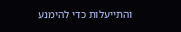והתייעלות כדי להימנע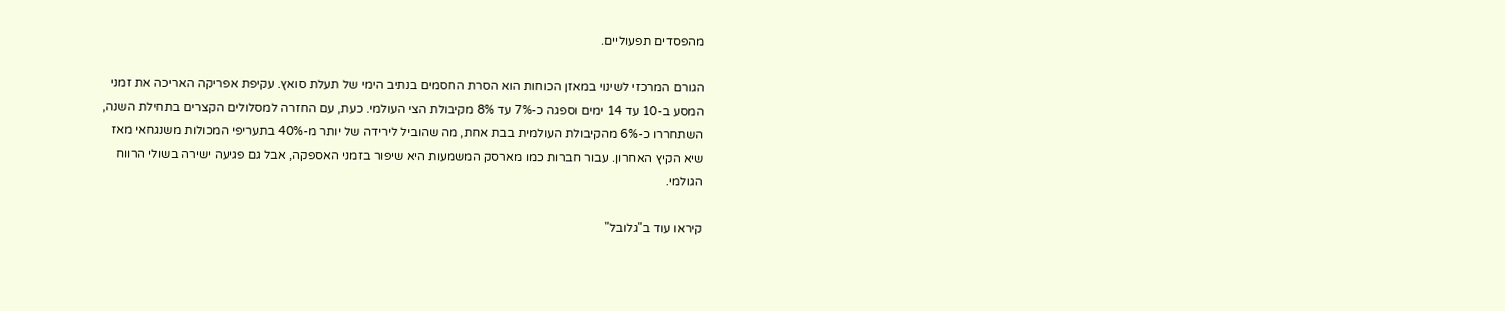מהפסדים תפעוליים.

הגורם המרכזי לשינוי במאזן הכוחות הוא הסרת החסמים בנתיב הימי של תעלת סואץ. עקיפת אפריקה האריכה את זמני המסע ב-10 עד 14 ימים וספגה כ-7% עד 8% מקיבולת הצי העולמי. כעת, עם החזרה למסלולים הקצרים בתחילת השנה, השתחררו כ-6% מהקיבולת העולמית בבת אחת, מה שהוביל לירידה של יותר מ-40% בתעריפי המכולות משנגחאי מאז שיא הקיץ האחרון. עבור חברות כמו מארסק המשמעות היא שיפור בזמני האספקה, אבל גם פגיעה ישירה בשולי הרווח הגולמי.

קיראו עוד ב"גלובל"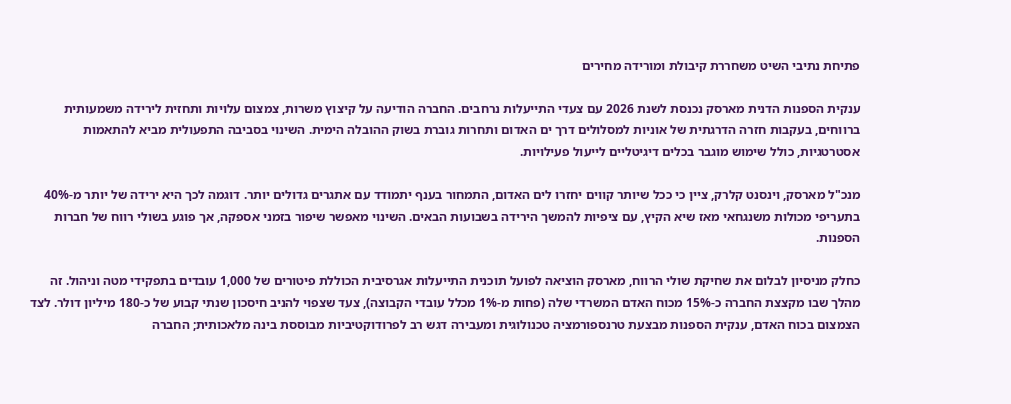פתיחת נתיבי השיט משחררת קיבולת ומורידה מחירים

ענקית הספנות הדנית מארסק נכנסת לשנת 2026 עם צעדי התייעלות נרחבים. החברה הודיעה על קיצוץ משרות, צמצום עלויות ותחזית לירידה משמעותית ברווחים, בעקבות חזרה הדרגתית של אוניות למסלולים דרך ים האדום ותחרות גוברת בשוק ההובלה הימית. השינוי בסביבה התפעולית מביא להתאמות אסטרטגיות, כולל שימוש מוגבר בכלים דיגיטליים לייעול פעילויות.

מנכ"ל מארסק, וינסנט קלרק, ציין כי ככל שיותר קווים יחזרו לים האדום, התמחור בענף יתמודד עם אתגרים גדולים יותר. דוגמה לכך היא ירידה של יותר מ-40% בתעריפי מכולות משנגחאי מאז שיא הקיץ, עם ציפיות להמשך הירידה בשבועות הבאים. השינוי מאפשר שיפור בזמני אספקה, אך פוגע בשולי רווח של חברות הספנות.

כחלק מניסיון לבלום את שחיקת שולי הרווח, מארסק הוציאה לפועל תוכנית התייעלות אגרסיבית הכוללת פיטורים של 1,000 עובדים בתפקידי מטה וניהול. זה  מהלך שבו מקצצת החברה כ-15% מכוח האדם המשרדי שלה (פחות מ-1% מכלל עובדי הקבוצה), צעד שצפוי להניב חיסכון שנתי קבוע של כ-180 מיליון דולר. לצד הצמצום בכוח האדם, ענקית הספנות מבצעת טרנספורמציה טכנולוגית ומעבירה דגש רב לפרודוקטיביות מבוססת בינה מלאכותית; החברה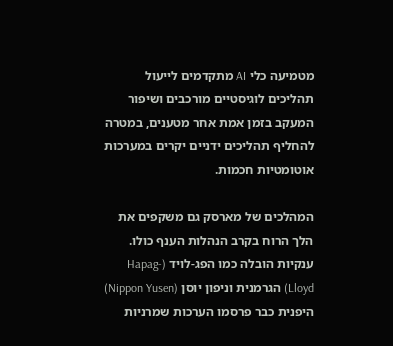מטמיעה כלי AI מתקדמים לייעול תהליכים לוגיסטיים מורכבים ושיפור המעקב בזמן אמת אחר מטענים, במטרה להחליף תהליכים ידניים יקרים במערכות אוטומטיות חכמות.

המהלכים של מארסק גם משקפים את הלך הרוח בקרב הנהלות הענף כולו. ענקיות הובלה כמו הפג-לויד (Hapag-Lloyd) הגרמנית וניפון יוסן (Nippon Yusen) היפנית כבר פרסמו הערכות שמרניות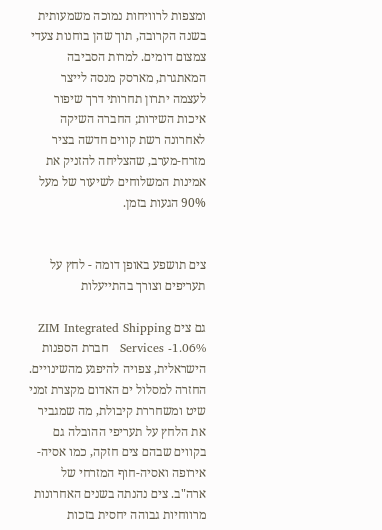ומצפות לרוויחות נמוכה משמעותית בשנה הקרובה, תוך שהן בוחנות צעדי צמצום דומים. למרות הסביבה המאתגרת, מארסק מנסה לייצר לעצמה יתרון תחרותי דרך שיפור איכות השירות; החברה השיקה לאחרונה רשת קווים חדשה בציר מזרח-מערב, שהצליחה להזניק את אמינות המשלוחים לשיעור של מעל 90% הגעות בזמן.


צים תושפע באופן דומה - לחץ על תעריפים וצורך בהתייעלות

גם צים ZIM Integrated Shipping Services -1.06%   חברת הספנות הישראלית, צפויה להיפגע מהשינויים. החזרה למסלול ים האדום מקצרת זמני שיט ומשחררת קיבולת, מה שמגביר את הלחץ על תעריפי ההובלה גם בקווים שבהם צים חזקה, כמו אסיה-אירופה ואסיה-חוף המזרחי של ארה"ב. צים נהנתה בשנים האחרונות מרווחיות גבוהה יחסית בזכות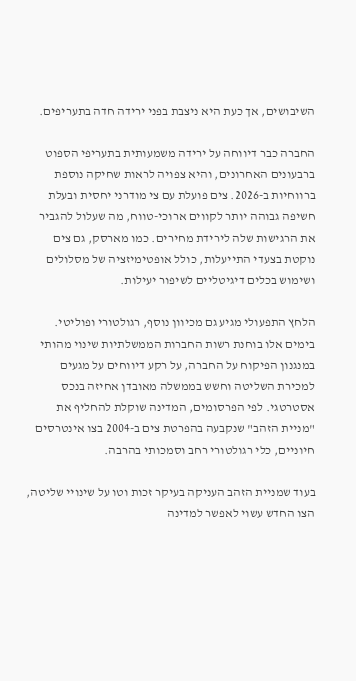השיבושים, אך כעת היא ניצבת בפני ירידה חדה בתעריפים.

החברה כבר דיווחה על ירידה משמעותית בתעריפי הספוט ברבעונים האחרונים, והיא צפויה לראות שחיקה נוספת ברווחיות ב-2026. צים פועלת עם צי מודרני יחסית ובעלת חשיפה גבוהה יותר לקווים ארוכי-טווח, מה שעלול להגביר את הרגישות שלה לירידת מחירים. כמו מארסק, גם צים נוקטת בצעדי התייעלות, כולל אופטימיזציה של מסלולים ושימוש בכלים דיגיטליים לשיפור יעילות.

הלחץ התפעולי מגיע גם מכיוון נוסף, רגולטורי ופוליטי. בימים אלו בוחנת רשות החברות הממשלתיות שינוי מהותי במנגנון הפיקוח על החברה, על רקע דיווחים על מגעים למכירת השליטה וחשש בממשלה מאובדן אחיזה בנכס אסטרטגי. לפי הפרסומים, המדינה שוקלת להחליף את "מניית הזהב" שנקבעה בהפרטת צים ב-2004 בצו אינטרסים חיוניים, כלי רגולטורי רחב וסמכותי בהרבה.

בעוד שמניית הזהב העניקה בעיקר זכות וטו על שינויי שליטה, הצו החדש עשוי לאפשר למדינה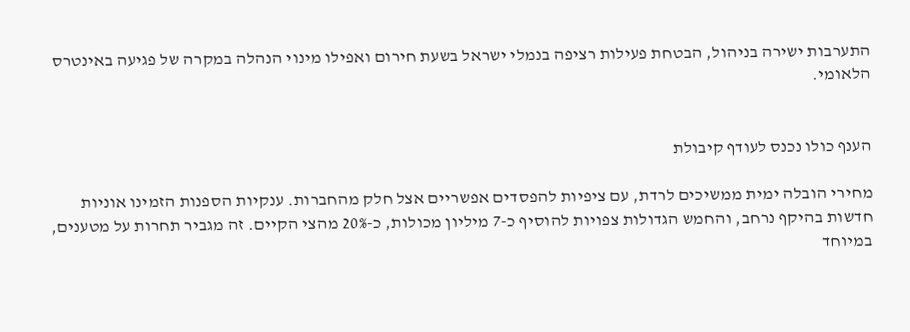התערבות ישירה בניהול, הבטחת פעילות רציפה בנמלי ישראל בשעת חירום ואפילו מינוי הנהלה במקרה של פגיעה באינטרס הלאומי.


הענף כולו נכנס לעודף קיבולת

מחירי הובלה ימית ממשיכים לרדת, עם ציפיות להפסדים אפשריים אצל חלק מהחברות. ענקיות הספנות הזמינו אוניות חדשות בהיקף נרחב, והחמש הגדולות צפויות להוסיף כ-7 מיליון מכולות, כ-20% מהצי הקיים. זה מגביר תחרות על מטענים, במיוחד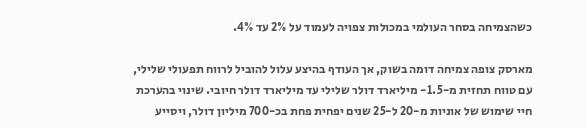כשהצמיחה בסחר העולמי במכולות צפויה לעמוד על 2% עד 4%.

מארסק צופה צמיחה דומה בשוק, אך העודף בהיצע עלול להוביל לרווח תפעולי שלילי, עם טווח תחזית מ-1.5- מיליארד דולר שלילי עד מיליארד דולר חיובי. שינוי בהערכת חיי שימוש של אוניות מ-20 ל-25 שנים יפחית פחת בכ-700 מיליון דולר, ויסייע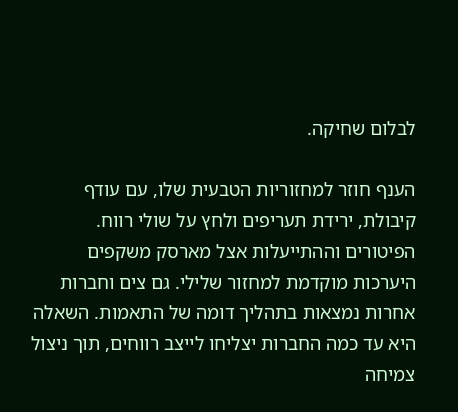לבלום שחיקה.

הענף חוזר למחזוריות הטבעית שלו, עם עודף קיבולת, ירידת תעריפים ולחץ על שולי רווח. הפיטורים וההתייעלות אצל מארסק משקפים היערכות מוקדמת למחזור שלילי. גם צים וחברות אחרות נמצאות בתהליך דומה של התאמות. השאלה היא עד כמה החברות יצליחו לייצב רווחים, תוך ניצול צמיחה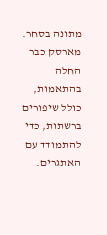מתונה בסחר. מארסק כבר החלה בהתאמות, כולל שיפורים ברשתות, כדי להתמודד עם האתגרים.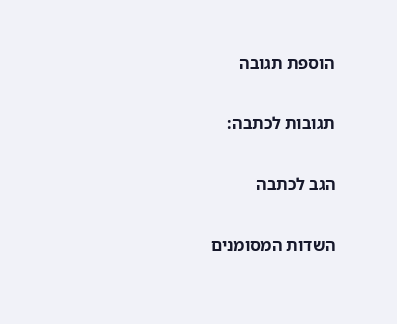הוספת תגובה

תגובות לכתבה:

הגב לכתבה

השדות המסומנים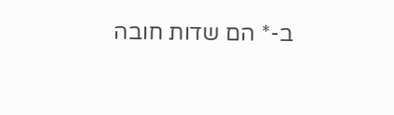ב-* הם שדות חובה